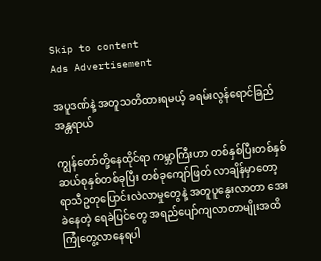Skip to content
Ads Advertisement

အပူဒဏ်နဲ့ အတူသတိထားရမယ့် ခရမ်းလွန်ရောင်ခြည်အန္တရာယ်

ကျွန်တော်တို့နေထိုင်ရာ ကမ္ဘာကြီးဟာ တစ်နှစ်ပြီးတစ်နှစ် ဆယ်စုနှစ်တစ်ခုပြီး တစ်ခုကျော်ဖြတ် လာချိန်မှာတော့ ရာသီဥတုပြောင်းလဲလာမှုတွေနဲ့ အတူပူနွေးလာတာ အေးခဲနေတဲ့ ရေခဲပြင်တွေ အရည်ပျော်ကျလာတာမျိုးအထိ ကြုံတွေ့လာနေရပါ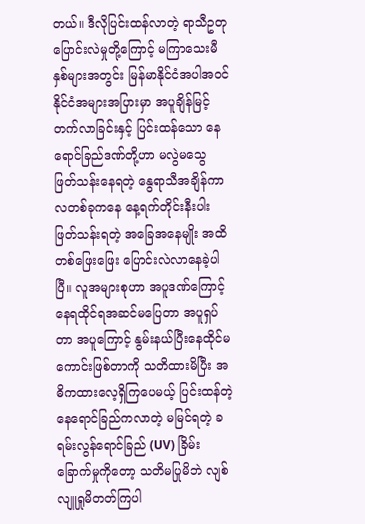တယ်။ ဒီလိုပြင်းထန်လာတဲ့ ရာသီဥတု ပြောင်းလဲမှုတို့ကြောင့် မကြာသေးမီနှစ်များအတွင်း မြန်မာနိုင်ငံအပါအဝင် နိုင်ငံအများအပြားမှာ အပူချိန်မြင့်တက်လာခြင်းနှင့် ပြင်းထန်သော နေရောင်ခြည်ဒဏ်တို့ဟာ မလွဲမသွေ ဖြတ်သန်းနေရတဲ့ နွေရာသီအချိန်ကာလတစ်ခုကနေ နေ့ရက်တိုင်းနီးပါးဖြတ်သန်းရတဲ့ အခြေအနေမျိုး အထိ တစ်ဖြေးဖြေး ပြောင်းလဲလာနေခဲ့ပါပြီ။ လူအများစုဟာ အပူဒဏ်ကြောင့် နေရထိုင်ရအဆင်မပြေတာ အပူရှပ်တာ အပူကြောင့် နွမ်းနယ်ပြီးနေထိုင်မကောင်းဖြစ်တာကို သတိထားမိပြီး အဓိကထားလေ့ရှိကြပေမယ့် ပြင်းထန်တဲ့ နေရောင်ခြည်ကလာတဲ့ မမြင်ရတဲ့ ခရမ်းလွန်ရောင်ခြည် (UV) ခြိမ်းခြောက်မှုကိုတော့ သတိမပြုမိဘဲ လျစ်လျူရှုမိတတ်ကြပါ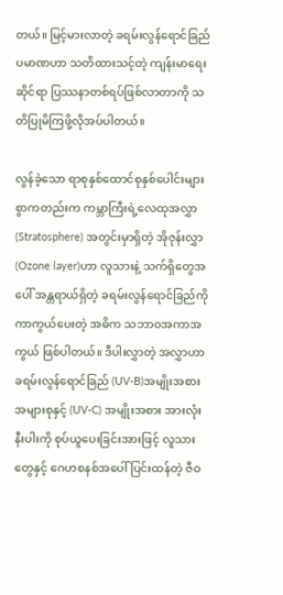တယ်။ မြင့်မားလာတဲ့ ခရမ်းလွန်ရောင်ခြည် ပမာဏဟာ သတိထားသင့်တဲ့ ကျန်းမာရေးဆိုင်ရာ ပြဿနာတစ်ရပ်ဖြစ်လာတာကို သတိပြုမိကြဖို့လိုအပ်ပါတယ်။

လွန်ခဲ့သော ရာစုနှစ်ထောင်စုနှစ်ပေါင်းများစွာကတည်းက ကမ္ဘာကြီးရဲ့လေထုအလွှာ (Stratosphere) အတွင်းမှာရှိတဲ့ အိုဇုန်းလွှာ(Ozone layer)ဟာ လူသားနဲ့ သက်ရှိတွေအပေါ် အန္တရာယ်ရှိတဲ့ ခရမ်းလွန်ရောင်ခြည်ကို ကာကွယ်ပေးတဲ့ အဓိက သဘာဝအကာအကွယ် ဖြစ်ပါတယ်။ ဒီပါးလွှာတဲ့ အလွှာဟာ ခရမ်းလွန်ရောင်ခြည် (UV-B)အမျိုးအစား အများစုနှင့် (UV-C) အမျိုးအစား အားလုံးနီးပါးကို စုပ်ယူပေးခြင်းအားဖြင့် လူသားတွေနှင့် ဂေဟစနစ်အပေါ် ပြင်းထန်တဲ့ ဇီဝ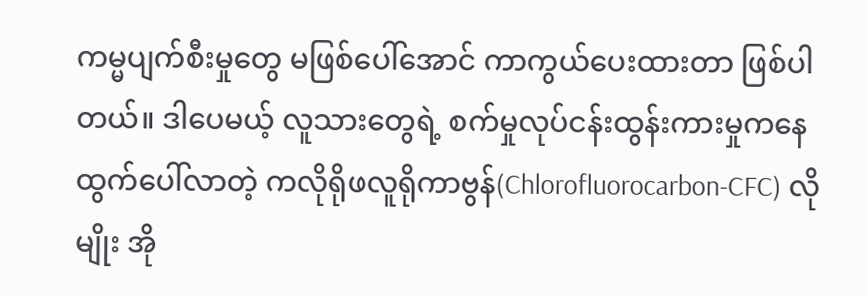ကမ္မပျက်စီးမှုတွေ မဖြစ်ပေါ်အောင် ကာကွယ်ပေးထားတာ ဖြစ်ပါတယ်။ ဒါပေမယ့် လူသားတွေရဲ့ စက်မှုလုပ်ငန်းထွန်းကားမှုကနေ ထွက်ပေါ်လာတဲ့ ကလိုရိုဖလူရိုကာဗွန်(Chlorofluorocarbon-CFC) လိုမျိုး အို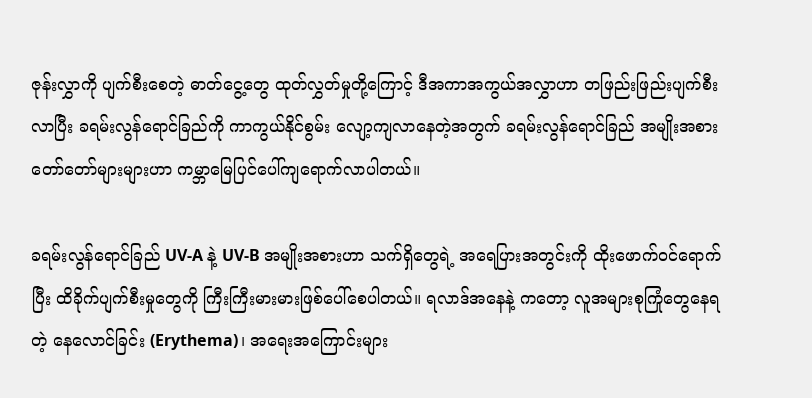ဇုန်းလွှာကို ပျက်စီးစေတဲ့ ဓာတ်ငွေ့တွေ ထုတ်လွှတ်မှုတို့ကြောင့် ဒီအကာအကွယ်အလွှာဟာ တဖြည်းဖြည်းပျက်စီးလာပြီး ခရမ်းလွန်ရောင်ခြည်ကို ကာကွယ်နိုင်စွမ်း လျော့ကျလာနေတဲ့အတွက် ခရမ်းလွန်ရောင်ခြည် အမျိုးအစားတော်တော်များများဟာ ကမ္ဘာမြေပြင်ပေါ်ကျရောက်လာပါတယ်။

ခရမ်းလွန်ရောင်ခြည် UV-A နဲ့ UV-B အမျိုးအစားဟာ သက်ရှိတွေရဲ့ အရေပြားအတွင်းကို ထိုးဖောက်ဝင်ရောက်ပြီး ထိခိုက်ပျက်စီးမှုတွေကို ကြီးကြီးမားမားဖြစ်ပေါ်စေပါတယ်။ ရလာဒ်အနေနဲ့ ကတော့ လူအများစုကြုံတွေနေရတဲ့ နေလောင်ခြင်း (Erythema)၊ အရေးအကြောင်းများ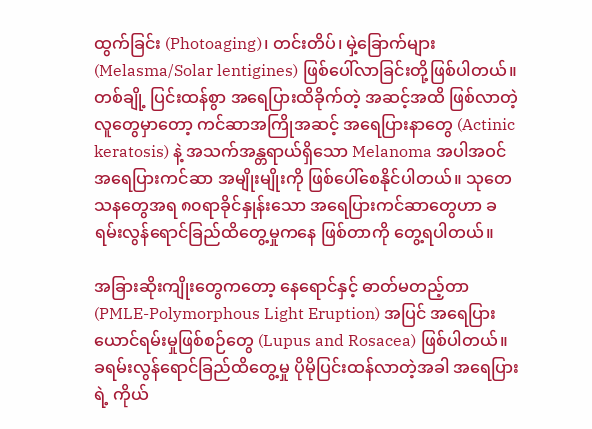ထွက်ခြင်း (Photoaging)၊ တင်းတိပ်၊ မှဲ့ခြောက်များ (Melasma/Solar lentigines) ဖြစ်ပေါ်လာခြင်းတို့ဖြစ်ပါတယ်။ တစ်ချို့ ပြင်းထန်စွာ အရေပြားထိခိုက်တဲ့ အဆင့်အထိ ဖြစ်လာတဲ့လူတွေမှာတော့ ကင်ဆာအကြိုအဆင့် အရေပြားနာတွေ (Actinic keratosis) နဲ့ အသက်အန္တရာယ်ရှိသော Melanoma အပါအဝင် အရေပြားကင်ဆာ အမျိုးမျိုးကို ဖြစ်ပေါ်စေနိုင်ပါတယ်။ သုတေသနတွေအရ ၈၀ရာခိုင်နှုန်းသော အရေပြားကင်ဆာတွေဟာ ခရမ်းလွန်ရောင်ခြည်ထိတွေ့မှုကနေ ဖြစ်တာကို တွေ့ရပါတယ်။

အခြားဆိုးကျိုးတွေကတော့ နေရောင်နှင့် ဓာတ်မတည့်တာ (PMLE-Polymorphous Light Eruption) အပြင် အရေပြားယောင်ရမ်းမှုဖြစ်စဉ်တွေ (Lupus and Rosacea) ဖြစ်ပါတယ်။ ခရမ်းလွန်ရောင်ခြည်ထိတွေ့မှု ပိုမိုပြင်းထန်လာတဲ့အခါ အရေပြားရဲ့ ကိုယ်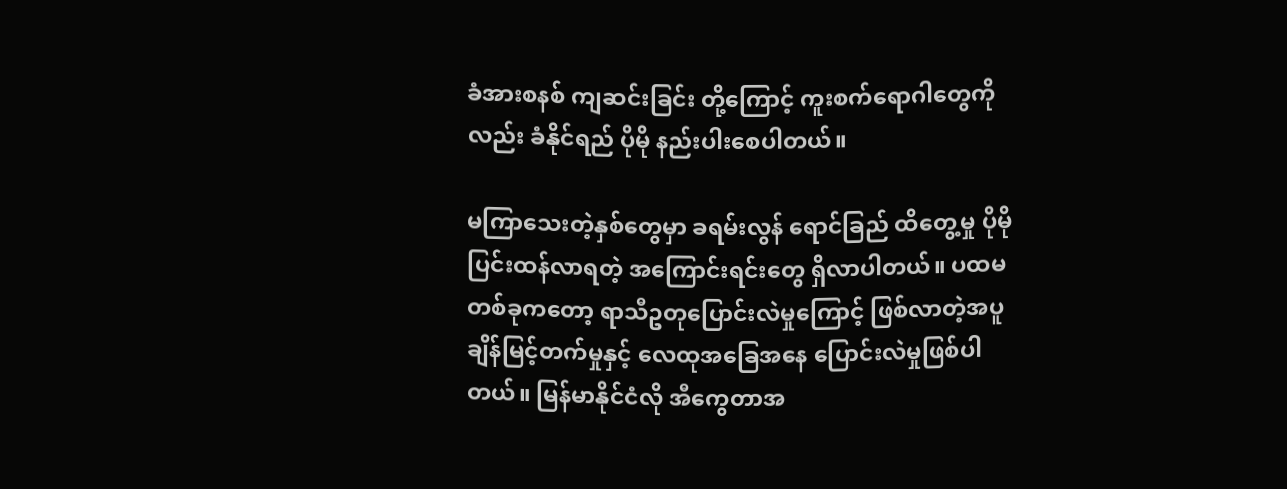ခံအားစနစ် ကျဆင်းခြင်း တို့ကြောင့် ကူးစက်ရောဂါတွေကိုလည်း ခံနိုင်ရည် ပိုမို နည်းပါးစေပါတယ်။

မကြာသေးတဲ့နှစ်တွေမှာ ခရမ်းလွန် ရောင်ခြည် ထိတွေ့မှု ပိုမိုပြင်းထန်လာရတဲ့ အကြောင်းရင်းတွေ ရှိလာပါတယ်။ ပထမတစ်ခုကတော့ ရာသီဥတုပြောင်းလဲမှုကြောင့် ဖြစ်လာတဲ့အပူချိန်မြင့်တက်မှုနှင့် လေထုအခြေအနေ ပြောင်းလဲမှုဖြစ်ပါတယ်။ မြန်မာနိုင်ငံလို အီကွေတာအ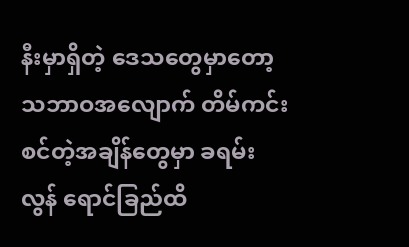နီးမှာရှိတဲ့‌ ဒေသတွေမှာတော့ သဘာဝအလျောက် တိမ်ကင်းစင်တဲ့အချိန်တွေမှာ ခရမ်းလွန် ရောင်ခြည်ထိ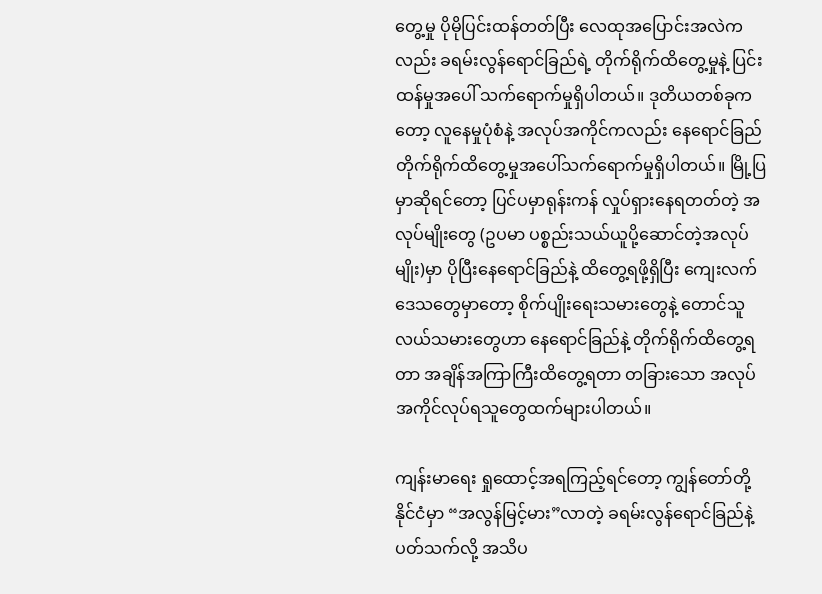တွေ့မှု ပိုမိုပြင်းထန်တတ်ပြီး လေထုအပြောင်းအလဲကလည်း ခရမ်းလွန်ရောင်ခြည်ရဲ့ တိုက်ရိုက်ထိတွေ့မှုနဲ့ ပြင်းထန်မှုအပေါ် သက်ရောက်မှုရှိပါတယ်။ ဒုတိယတစ်ခုကတော့ လူနေမှုပုံစံနဲ့ အလုပ်အကိုင်ကလည်း နေရောင်ခြည် တိုက်ရိုက်ထိတွေ့မှုအပေါ်သက်ရောက်မှုရှိပါတယ်။ မြို့ပြမှာဆိုရင်တော့ ပြင်ပမှာရုန်းကန် လှုပ်ရှားနေရတတ်တဲ့ အလုပ်မျိုးတွေ (ဥပမာ ပစ္စည်းသယ်ယူပို့ဆောင်တဲ့အလုပ်မျိုး)မှာ ပိုပြီးနေရောင်ခြည်နဲ့ ထိတွေ့ရဖို့ရှိပြီး ကျေးလက်ဒေသတွေမှာတော့ စိုက်ပျိုးရေးသမားတွေနဲ့ တောင်သူလယ်သမားတွေဟာ နေရောင်ခြည်နဲ့ တိုက်ရိုက်ထိတွေ့ရတာ အချိန်အကြာကြီးထိတွေ့ရတာ တခြားသော အလုပ်အကိုင်လုပ်ရသူတွေထက်များပါတယ်။

ကျန်းမာရေး ရှုထောင့်အရကြည့်ရင်တော့ ကျွန်တော်တို့နိုင်ငံမှာ “အလွန်မြင့်မား”လာတဲ့ ခရမ်းလွန်ရောင်ခြည်နဲ့ ပတ်သက်လို့ အသိပ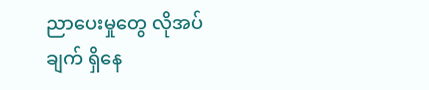ညာပေးမှုတွေ လိုအပ်ချက် ရှိနေ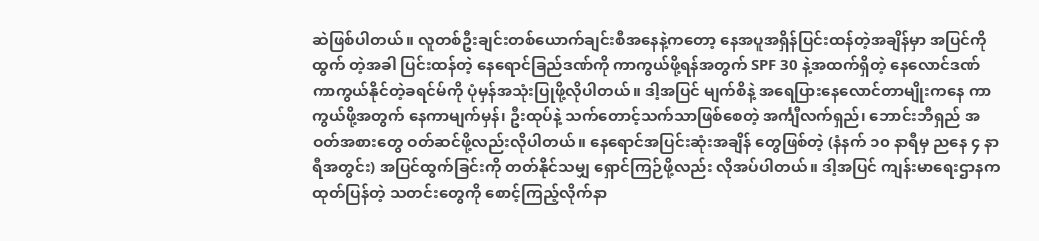ဆဲဖြစ်ပါတယ်။ လူတစ်ဦးချင်းတစ်ယောက်ချင်းစီအနေနဲ့ကတော့ နေအပူအရှိန်ပြင်းထန်တဲ့အချိန်မှာ အပြင်ကိုထွက် တဲ့အခါ ပြင်းထန်တဲ့ နေရောင်ခြည်ဒဏ်ကို ကာကွယ်ဖို့ရန်အတွက် SPF 30 နဲ့အထက်ရှိတဲ့ နေလောင်ဒဏ်ကာကွယ်နိုင်တဲ့ခရင်မ်ကို ပုံမှန်အသုံးပြုဖို့လိုပါတယ်။ ဒါ့အပြင် မျက်စိနဲ့ အရေပြားနေလောင်တာမျိုးကနေ ကာကွယ်ဖို့အတွက် နေကာမျက်မှန်၊ ဦးထုပ်နဲ့ သက်တောင့်သက်သာဖြစ်စေတဲ့ အင်္ကျီလက်ရှည်၊ ဘောင်းဘီရှည် အဝတ်အစားတွေ ဝတ်ဆင်ဖို့လည်းလိုပါတယ်။ နေရောင်အပြင်းဆုံးအချိန် တွေဖြစ်တဲ့ (နံနက် ၁၀ နာရီမှ ညနေ ၄ နာရီအတွင်း) အပြင်ထွက်ခြင်းကို တတ်နိုင်သမျှ ရှောင်ကြဉ်ဖို့လည်း လိုအပ်ပါတယ်။ ဒါ့အပြင် ကျန်းမာရေးဌာနကထုတ်ပြန်တဲ့ သတင်းတွေကို စောင့်ကြည့်လိုက်နာ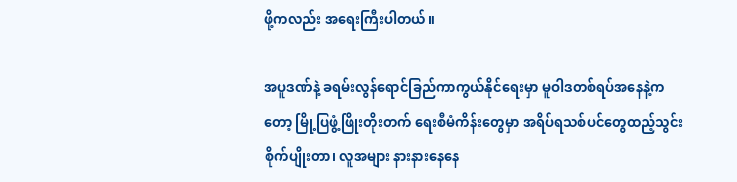ဖို့ကလည်း အရေးကြီးပါတယ်။

အပူဒဏ်နဲ့ ခရမ်းလွန်ရောင်ခြည်ကာကွယ်နိုင်ရေးမှာ မူဝါဒတစ်ရပ်အနေနဲ့ကတော့ မြို့ပြဖွံ့ဖြိုးတိုးတက် ရေးစီမံကိန်းတွေမှာ အရိပ်ရသစ်ပင်တွေထည့်သွင်းစိုက်ပျိုးတာ၊ လူအများ နားနားနေနေ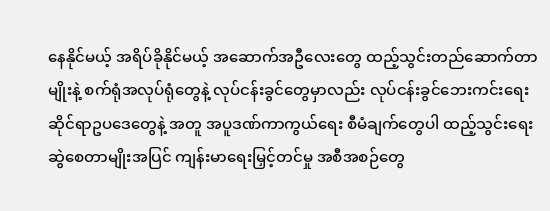နေနိုင်မယ့် အရိပ်ခိုနိုင်မယ့် အဆောက်အဦလေးတွေ ထည့်သွင်းတည်ဆောက်တာမျိုးနဲ့ စက်ရုံအလုပ်ရုံတွေနဲ့ လုပ်ငန်းခွင်တွေမှာလည်း လုပ်ငန်းခွင်ဘေးကင်းရေးဆိုင်ရာဥပဒေတွေနဲ့ အတူ အပူဒဏ်ကာကွယ်ရေး စီမံချက်တွေပါ ထည့်သွင်းရေးဆွဲစေတာမျိုးအပြင် ကျန်းမာရေးမြှင့်တင်မှု အစီအစဉ်တွေ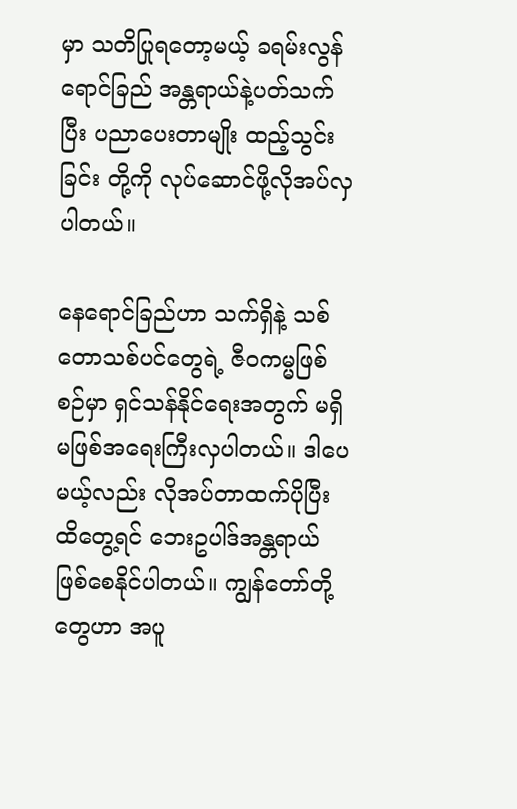မှာ သတိပြုရတော့မယ့် ခရမ်းလွန်ရောင်ခြည် အန္တရာယ်နဲ့ပတ်သက်ပြီး ပညာပေးတာမျိုး ထည့်သွင်းခြင်း တို့ကို လုပ်ဆောင်ဖို့လိုအပ်လှပါတယ်။

နေရောင်ခြည်ဟာ သက်ရှိနဲ့ သစ်တောသစ်ပင်တွေရဲ့ ဇီဝကမ္မဖြစ်စဉ်မှာ ရှင်သန်နိုင်ရေးအတွက် မရှိမဖြစ်အရေးကြီးလှပါတယ်။ ဒါပေမယ့်လည်း လိုအပ်တာထက်ပိုပြီး ထိတွေ့ရင် ဘေးဥပါဒ်အန္တရာယ် ဖြစ်စေနိုင်ပါတယ်။ ကျွန်တော်တို့တွေဟာ အပူ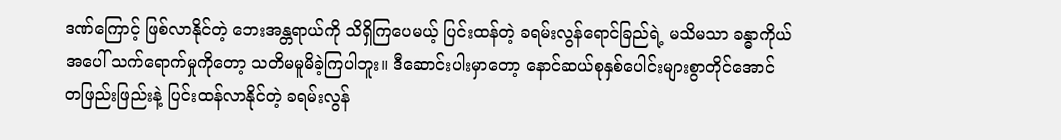ဒဏ်ကြောင့် ဖြစ်လာနိုင်တဲ့ ဘေးအန္တရာယ်ကို သိရှိကြပေမယ့် ပြင်းထန်တဲ့ ခရမ်းလွန်ရောင်ခြည်ရဲ့ မသိမသာ ခန္ဓာကိုယ်အပေါ် သက်ရောက်မှုကိုတော့ သတိမမူမိခဲ့ကြပါဘူး။ ဒီဆောင်းပါးမှာတော့ နောင်ဆယ်စုနှစ်ပေါင်းများစွာတိုင်အောင် တဖြည်းဖြည်းနဲ့ ပြင်းထန်လာနိုင်တဲ့ ခရမ်းလွန်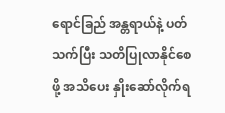ရောင်ခြည် အန္တရာယ်နဲ့ ပတ်သက်ပြီး သတိပြုလာနိုင်စေဖို့ အသိပေး နှိုးဆော်လိုက်ရ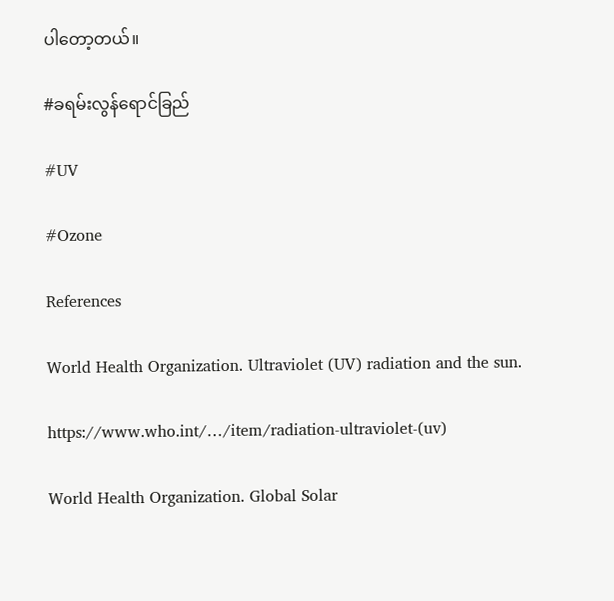ပါတော့တယ်။

#ခရမ်းလွန်ရောင်ခြည်

#UV

#Ozone

References

World Health Organization. Ultraviolet (UV) radiation and the sun.

https://www.who.int/…/item/radiation-ultraviolet-(uv)

World Health Organization. Global Solar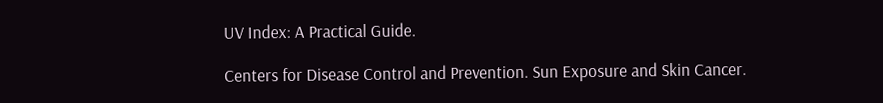UV Index: A Practical Guide.

Centers for Disease Control and Prevention. Sun Exposure and Skin Cancer.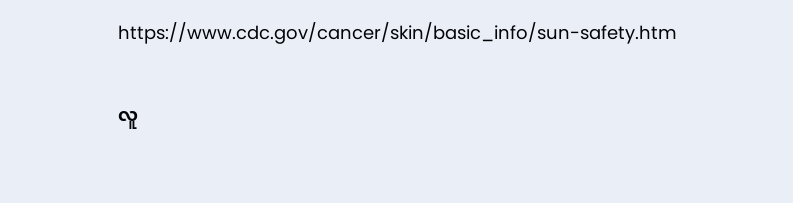https://www.cdc.gov/cancer/skin/basic_info/sun-safety.htm

လူ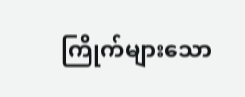ကြိုက်များသော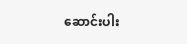ဆောင်းပါး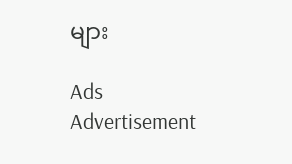များ

Ads Advertisement